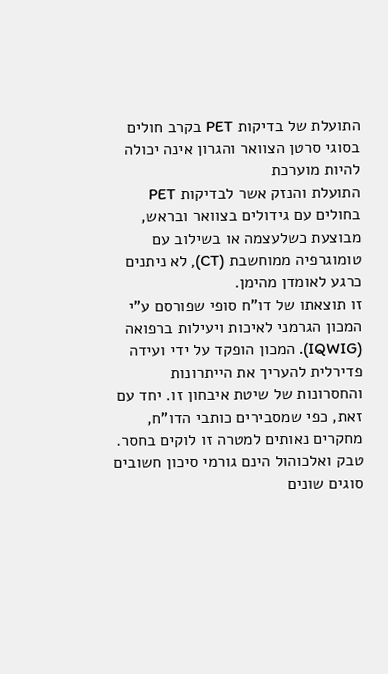התועלת של בדיקות PET בקרב חולים בסוגי סרטן הצוואר והגרון אינה יכולה להיות מוערכת
התועלת והנזק אשר לבדיקות PET בחולים עם גידולים בצוואר ובראש, מבוצעת כשלעצמה או בשילוב עם טומוגרפיה ממוחשבת (CT), לא ניתנים כרגע לאומדן מהימן.
זו תוצאתו של דו"ח סופי שפורסם ע"י המכון הגרמני לאיכות ויעילות ברפואה (IQWIG). המכון הופקד על ידי ועידה פדירלית להעריך את הייתרונות והחסרונות של שיטת איבחון זו. יחד עם זאת, כפי שמסבירים כותבי הדו"ח, מחקרים נאותים למטרה זו לוקים בחסר.
טבק ואלכוהול הינם גורמי סיכון חשובים
סוגים שונים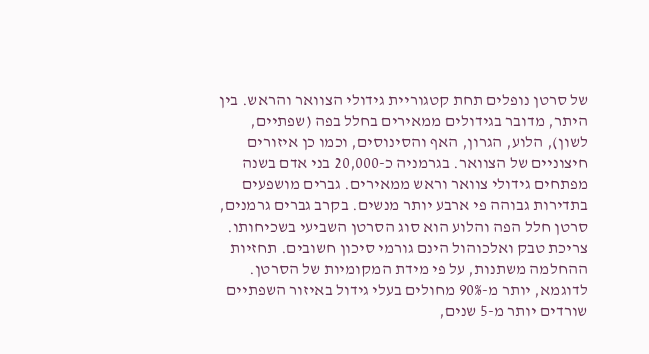של סרטן נופלים תחת קטגוריית גידולי הצוואר והראש. בין היתר, מדובר בגידולים ממאירים בחלל בפה (שפתיים, לשון), הלוע, הגרון, האף והסינוסים, וכמו כן איזורים חיצוניים של הצוואר. בגרמניה כ-20,000 בני אדם בשנה מפתחים גידולי צוואר וראש ממאירים. גברים מושפעים בתדירות גבוהה פי ארבע יותר מנשים. בקרב גברים גרמנים, סרטן חלל הפה והלוע הוא סוג הסרטן השביעי בשכיחותו. צריכת טבק ואלכוהול הינם גורמי סיכון חשובים. תחזיות ההחלמה משתנות, על פי מידת המקומיות של הסרטן. לדוגמא, יותר מ-90% מחולים בעלי גידול באיזור השפתיים שורדים יותר מ-5 שנים,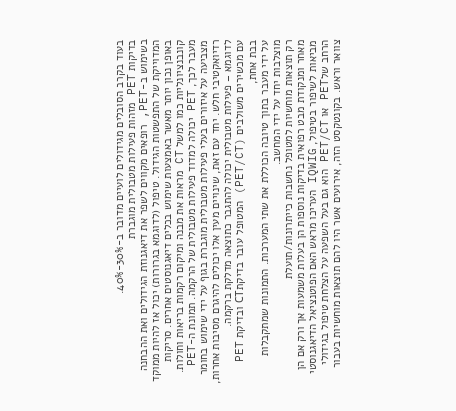בעוד בקרב הסובלים מגידולים לועיים מדובר ב-30%-40%.
בדיקות PET מזהות פעילות מטבולית מוגברת
בשימוש ב-PET, רופאים מקווים לשפר את דיאגנוזת הגידולים ואת ההבחנה המדוייקת של התפשטות הגידול. טיפול (לדוגמא בגרורות) יכול אז להיות ממוקד באופן נכון יותר מאשר באמצעות שימוש בכלים דיאגנוסטים אחרים. סריקות קונבנציונליות כמו למשל CT מראות את מבנה ומיקום רקמות בריאות וחולות. מעבר לכך, PET יכולה למדוד פעילות מטבולית של הרקמה. תמונת ה-PET מצביעה על איזורים בעלי פעילות מטבולית מוגברת בגוף על ידי שימוש בחומר רדיואקטיבי חלש. יחד עם זאת, שינויים מעין אלו יכולים להיגרם מסיבות אחרות, לדוגמא – פעילות מטבולית יכולה להתגבר כתוצאה מדלקת ברקמה.
עם מכשירים משולבים (PET/CT) המטופל עובר בדיקתCT ובדיקת PET בבת אחת,
על ידי מעבר בתוך טיובה הכוללת את שתי המערכות. התמונות שמתקבלות מוצלבות יחד על ידי המחשב.
רק תוצאות מוחשיות למטופל נחשבות כייתרונות/תועלת
מאחר ומנקודת מבט רפואית בדיקות נוספות הן בעלות משמעות אך ורק אם הן מביאות לשיפור בטיפול, IQWIG העריכו מראש האם הפוטנציאל הדיאגנוסטי הרחב שלPET או PET/CT הוא גם בעל השפעה על הצלחת טיפול בגידולי צוואר וראש. בקונטקסט הזה, אירועים אשר היו להם תוצאות מוחשיות בעבור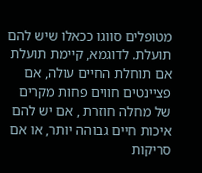מטופלים סווגו ככאלו שיש להם תועלת. לדוגמא, קיימת תועלת אם תוחלת החיים עולה, אם פציינטים חווים פחות מקרים של מחלה חוזרת , אם יש להם איכות חיים גבוהה יותר, או אם סריקות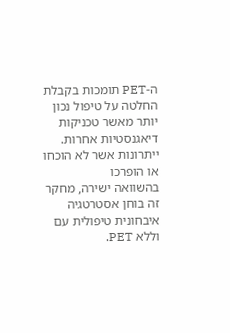ה-PET תומכות בקבלת החלטה על טיפול נכון יותר מאשר טכניקות דיאגנסטיות אחרות.
ייתרונות אשר לא הוכחו או הופרכו
בהשוואה ישירה, מחקר זה בוחן אסטרטגיה איבחונית טיפולית עם וללא PET.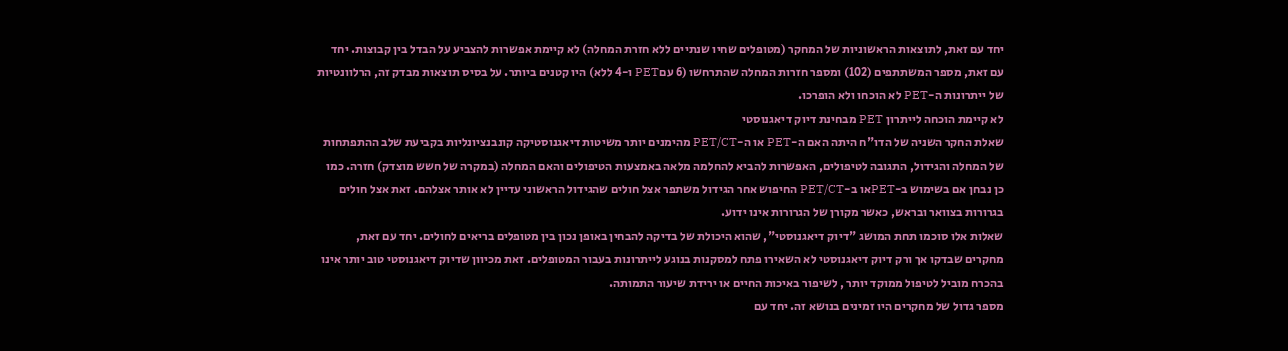יחד עם זאת, לתוצאות הראשוניות של המחקר (מטופלים שחיו שנתיים ללא חזרת המחלה) לא קיימת אפשרות להצביע על הבדל בין קבוצות. יחד עם זאת, מספר המשתתפים (102) ומספר חזרות המחלה שהתרחשו (6 עםPET ו-4 ללא) היו קטנים ביותר. על בסיס תוצאות מבדק זה, הרלוונטיות של ייתרונות ה-PET לא הוכחו ולא הופרכו.
לא קיימת הוכחה לייתרון PET מבחינת דיוק דיאגנוסטי
שאלת החקר השניה של הדו"ח היתה האם ה-PET או ה-PET/CT מהימנים יותר משיטות דיאגנוסטיקה קונבנציונליות בקביעת שלב ההתפתחות של המחלה והגידול, התגובה לטיפולים, האפשרות להביא להחלמה מלאה באמצעות הטיפולים והאם המחלה (במקרה של חשש מוצדק) חזרה. כמו כן נבחן אם בשימוש ב-PETאו ב-PET/CT החיפוש אחר הגידול משתפר אצל חולים שהגידול הראשוני עדיין לא אותר אצלהם. זאת אצל חולים בגרורות בצוואר ובראש, כאשר מקורן של הגרורות אינו ידוע.
שאלות אלו סוכמו תחת המושג "דיוק דיאגנוסטי", שהוא היכולת של בדיקה להבחין באופן נכון בין מטופלים בריאים לחולים. יחד עם זאת, מחקרים שבדקו אך ורק דיוק דיאגנוסטי לא השאירו פתח למסקנות בנוגע לייתרונות בעבור המטופלים. זאת מכיוון שדיוק דיאגנוסטי טוב יותר אינו בהכרח מוביל לטיפול ממוקד יותר , לשיפור באיכות החיים או ירידת שיעור התמותה.
מספר גדול של מחקרים היו זמינים בנושא זה. יחד עם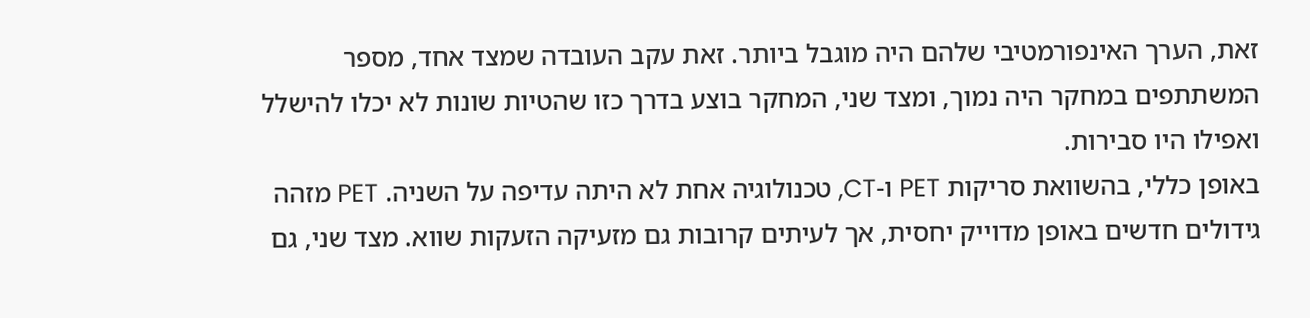זאת, הערך האינפורמטיבי שלהם היה מוגבל ביותר. זאת עקב העובדה שמצד אחד, מספר המשתתפים במחקר היה נמוך, ומצד שני, המחקר בוצע בדרך כזו שהטיות שונות לא יכלו להישלל ואפילו היו סבירות.
באופן כללי, בהשוואת סריקות PET ו-CT, טכנולוגיה אחת לא היתה עדיפה על השניה. PET מזהה גידולים חדשים באופן מדוייק יחסית, אך לעיתים קרובות גם מזעיקה הזעקות שווא. מצד שני, גם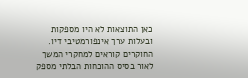כאן התוצאות לא היו מספקות ובעלות ערך אינפורמטיבי דיו.
החוקרים קוראים למחקרי המשך
לאור בסיס ההוכחות הבלתי מספק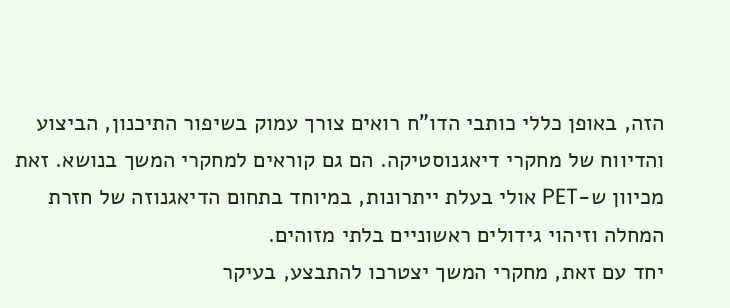הזה, באופן כללי כותבי הדו"ח רואים צורך עמוק בשיפור התיכנון, הביצוע והדיווח של מחקרי דיאגנוסטיקה. הם גם קוראים למחקרי המשך בנושא. זאת מכיוון ש-PET אולי בעלת ייתרונות, במיוחד בתחום הדיאגנוזה של חזרת המחלה וזיהוי גידולים ראשוניים בלתי מזוהים.
יחד עם זאת, מחקרי המשך יצטרכו להתבצע, בעיקר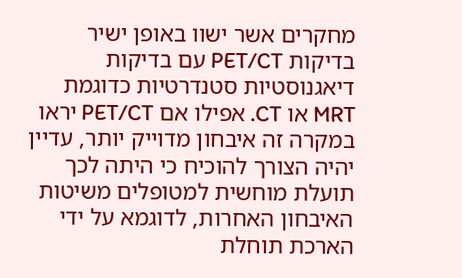מחקרים אשר ישוו באופן ישיר בדיקות PET/CT עם בדיקות דיאגנוסטיות סטנדרטיות כדוגמת MRT או CT. אפילו אם PET/CT יראו במקרה זה איבחון מדוייק יותר, עדיין יהיה הצורך להוכיח כי היתה לכך תועלת מוחשית למטופלים משיטות האיבחון האחרות, לדוגמא על ידי הארכת תוחלת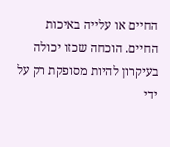החיים או עלייה באיכות החיים. הוכחה שכזו יכולה בעיקרון להיות מסופקת רק על ידי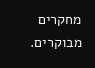מחקרים מבוקרים.